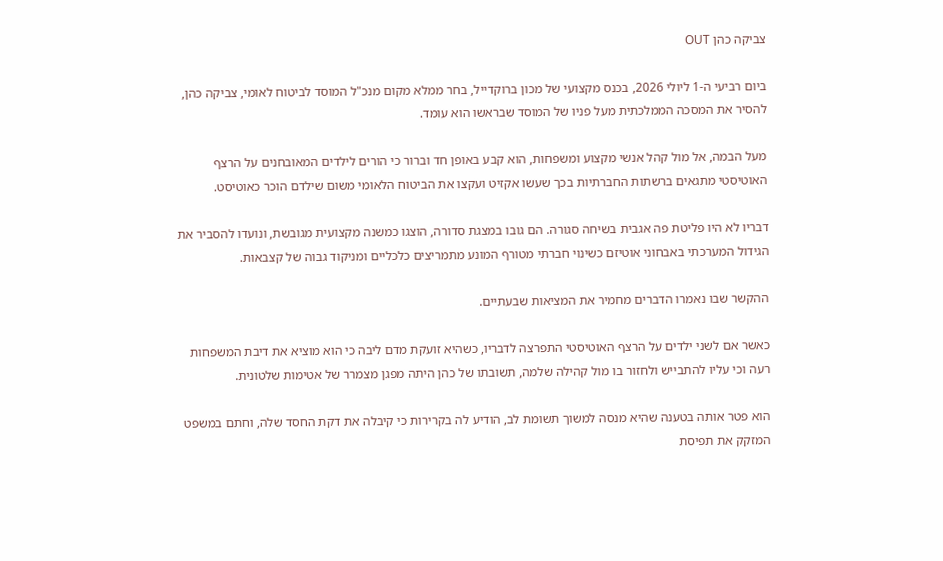צביקה כהן OUT

ביום רביעי ה-1 ליולי 2026, בכנס מקצועי של מכון ברוקדייל, בחר ממלא מקום מנכ"ל המוסד לביטוח לאומי, צביקה כהן, להסיר את המסכה הממלכתית מעל פניו של המוסד שבראשו הוא עומד.

מעל הבמה, אל מול קהל אנשי מקצוע ומשפחות, הוא קבע באופן חד וברור כי הורים לילדים המאובחנים על הרצף האוטיסטי מתגאים ברשתות החברתיות בכך שעשו אקזיט ועקצו את הביטוח הלאומי משום שילדם הוכר כאוטיסט.

דבריו לא היו פליטת פה אגבית בשיחה סגורה. הם גובו במצגת סדורה, הוצגו כמשנה מקצועית מגובשת, ונועדו להסביר את הגידול המערכתי באבחוני אוטיזם כשינוי חברתי מטורף המונע מתמריצים כלכליים ומניקוד גבוה של קצבאות.

ההקשר שבו נאמרו הדברים מחמיר את המציאות שבעתיים.

כאשר אם לשני ילדים על הרצף האוטיסטי התפרצה לדבריו, כשהיא זועקת מדם ליבה כי הוא מוציא את דיבת המשפחות רעה וכי עליו להתבייש ולחזור בו מול קהילה שלמה, תשובתו של כהן היתה מפגן מצמרר של אטימות שלטונית.

הוא פטר אותה בטענה שהיא מנסה למשוך תשומת לב, הודיע לה בקרירות כי קיבלה את דקת החסד שלה, וחתם במשפט המזקק את תפיסת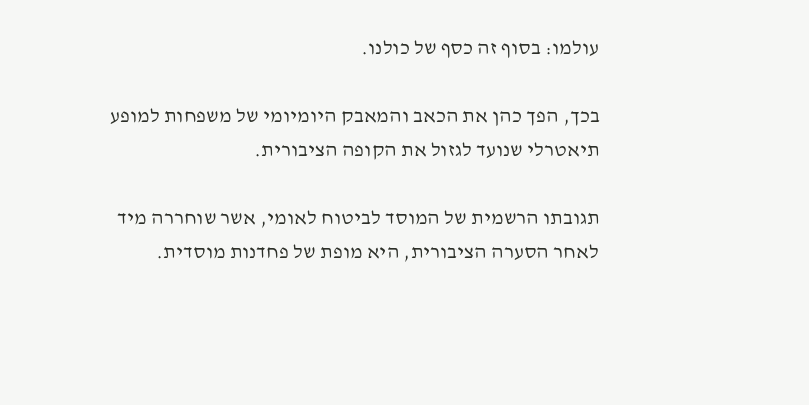עולמו: בסוף זה כסף של כולנו.

בכך, הפך כהן את הכאב והמאבק היומיומי של משפחות למופע תיאטרלי שנועד לגזול את הקופה הציבורית.

תגובתו הרשמית של המוסד לביטוח לאומי, אשר שוחררה מיד לאחר הסערה הציבורית, היא מופת של פחדנות מוסדית.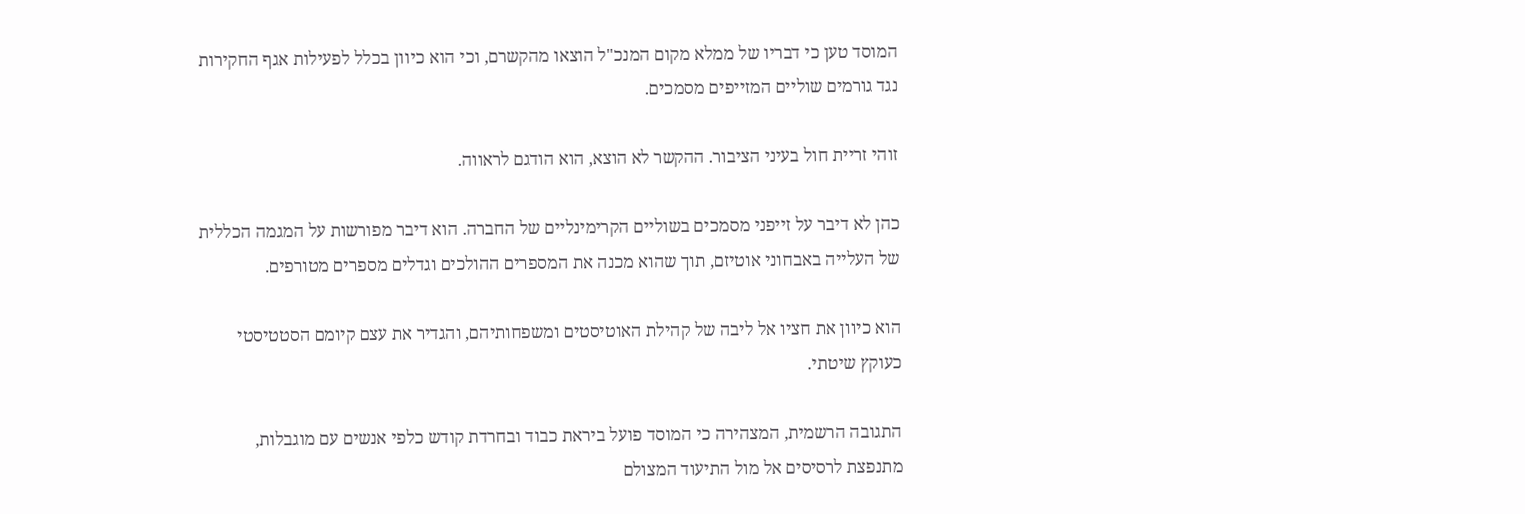המוסד טען כי דבריו של ממלא מקום המנכ"ל הוצאו מהקשרם, וכי הוא כיוון בכלל לפעילות אגף החקירות נגד גורמים שוליים המזייפים מסמכים.

זוהי זריית חול בעיני הציבור. ההקשר לא הוצא, הוא הודגם לראווה.

כהן לא דיבר על זייפני מסמכים בשוליים הקרימינליים של החברה. הוא דיבר מפורשות על המגמה הכללית של העלייה באבחוני אוטיזם, תוך שהוא מכנה את המספרים ההולכים וגדלים מספרים מטורפים.

הוא כיוון את חציו אל ליבה של קהילת האוטיסטים ומשפחותיהם, והגדיר את עצם קיומם הסטטיסטי כעוקץ שיטתי.

התגובה הרשמית, המצהירה כי המוסד פועל ביראת כבוד ובחרדת קודש כלפי אנשים עם מוגבלות, מתנפצת לרסיסים אל מול התיעוד המצולם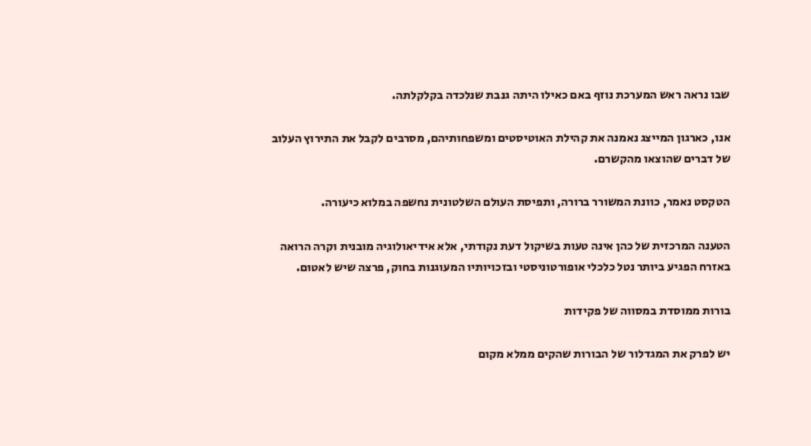שבו נראה ראש המערכת נוזף באם כאילו היתה גנבת שנלכדה בקלקלתה.

אנו, כארגון המייצג נאמנה את קהילת האוטיסטים ומשפחותיהם, מסרבים לקבל את התירוץ העלוב של דברים שהוצאו מהקשרם.

הטקסט נאמר, כוונת המשורר ברורה, ותפיסת העולם השלטונית נחשפה במלוא כיעורה.

הטענה המרכזית של כהן אינה טעות בשיקול דעת נקודתי, אלא אידיאולוגיה מובנית וקרה הרואה באזרח הפגיע ביותר נטל כלכלי אופורטוניסטי ובזכויותיו המעוגנות בחוק, פרצה שיש לאטום.

בורות ממוסדת במסווה של פקידות

יש לפרק את המגדלור של הבורות שהקים ממלא מקום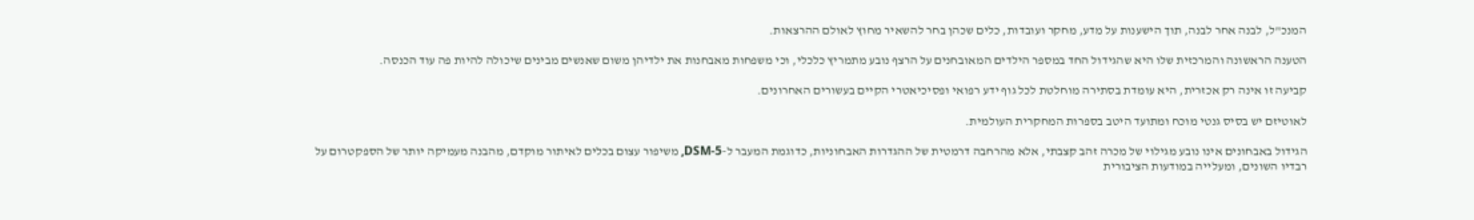המנכ"ל, לבנה אחר לבנה, תוך הישענות על מדע, מחקר ועובדות, כלים שכהן בחר להשאיר מחוץ לאולם ההרצאות.

הטענה הראשונה והמרכזית שלו היא שהגידול החד במספר הילדים המאובחנים על הרצף נובע מתמריץ כלכלי, וכי משפחות מאבחנות את ילדיהן משום שאנשים מבינים שיכולה להיות פה עוד הכנסה.

קביעה זו אינה רק אכזרית, היא עומדת בסתירה מוחלטת לכל גוף ידע רפואי ופסיכיאטרי הקיים בעשורים האחרונים.

לאוטיזם יש בסיס גנטי מוכח ומתועד היטב בספרות המחקרית העולמית.

הגידול באבחונים אינו נובע מגילוי של מכרה זהב קצבתי, אלא מהרחבה דרמטית של ההגדרות האבחוניות, כדוגמת המעבר ל-DSM-5, משיפור עצום בכלים לאיתור מוקדם, מהבנה מעמיקה יותר של הספקטרום על רבדיו השונים, ומעלייה במודעות הציבורית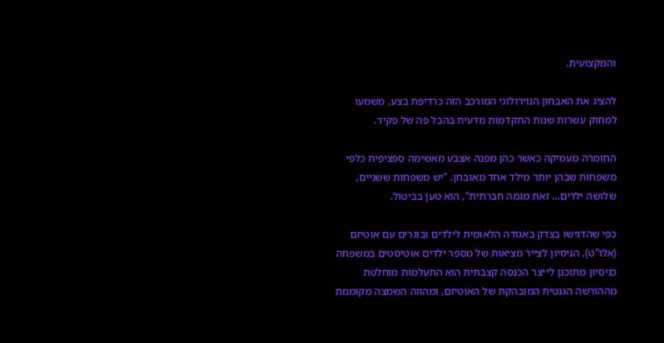והמקצועית.

להציג את האבחון הנוירולוגי המורכב הזה כרדיפת בצע, משמעו למחוק עשרות שנות התקדמות מדעית בהבל פה של פקיד.

החומרה מעמיקה כאשר כהן מפנה אצבע מאשימה ספציפית כלפי משפחות שבהן יותר מילד אחד מאובחן. "יש משפחות ששניים, שלושה ילדים… זאת מגמה חברתית", הוא טען בביטול.

כפי שהדגישו בצדק באגודה הלאומית לילדים ובוגרים עם אוטיזם (אלו"ט), הניסיון לצייר מציאות של מספר ילדים אוטיסטים במשפחה כניסיון מתוכנן לייצר הכנסה קצבתית הוא התעלמות מוחלטת מההורשה הגנטית המובהקת של האוטיזם, ומהווה השמצה מקוממת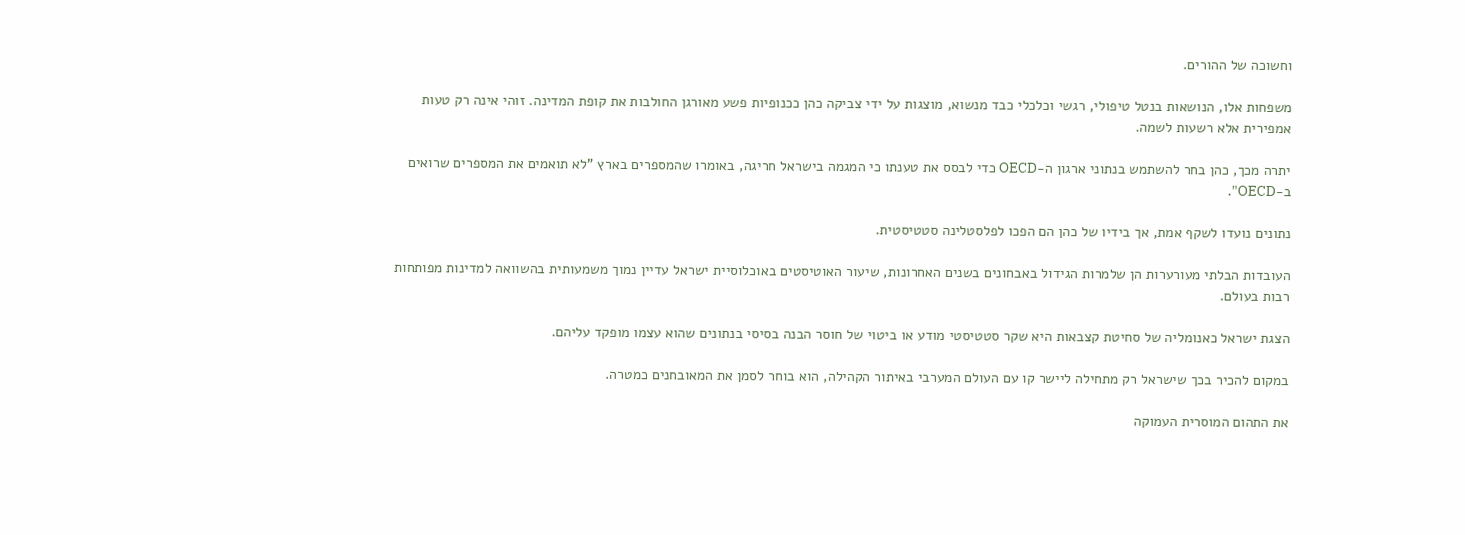וחשוכה של ההורים.

משפחות אלו, הנושאות בנטל טיפולי, רגשי וכלכלי כבד מנשוא, מוצגות על ידי צביקה כהן ככנופיות פשע מאורגן החולבות את קופת המדינה. זוהי אינה רק טעות אמפירית אלא רשעות לשמה.

יתרה מכך, כהן בחר להשתמש בנתוני ארגון ה-OECD כדי לבסס את טענתו כי המגמה בישראל חריגה, באומרו שהמספרים בארץ "לא תואמים את המספרים שרואים ב-OECD".

נתונים נועדו לשקף אמת, אך בידיו של כהן הם הפכו לפלסטלינה סטטיסטית.

העובדות הבלתי מעורערות הן שלמרות הגידול באבחונים בשנים האחרונות, שיעור האוטיסטים באוכלוסיית ישראל עדיין נמוך משמעותית בהשוואה למדינות מפותחות רבות בעולם.

הצגת ישראל כאנומליה של סחיטת קצבאות היא שקר סטטיסטי מודע או ביטוי של חוסר הבנה בסיסי בנתונים שהוא עצמו מופקד עליהם.

במקום להכיר בכך שישראל רק מתחילה ליישר קו עם העולם המערבי באיתור הקהילה, הוא בוחר לסמן את המאובחנים כמטרה.

את התהום המוסרית העמוקה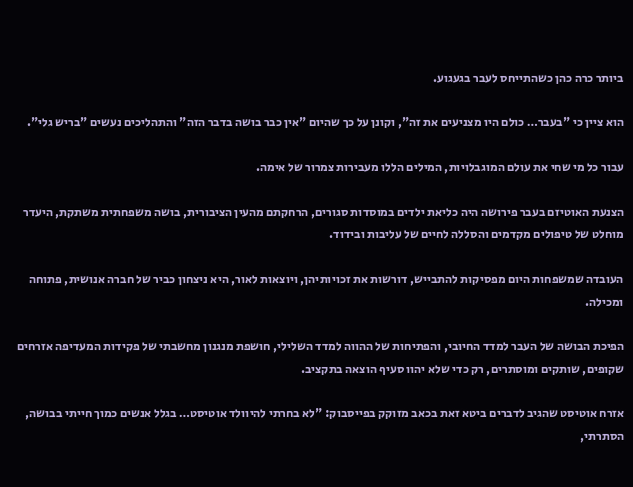ביותר כרה כהן כשהתייחס לעבר בגעגוע.

הוא ציין כי "בעבר… כולם היו מצניעים את זה", וקונן על כך שהיום "אין כבר בושה בדבר הזה" והתהליכים נעשים "בריש גלי".

עבור כל מי שחי את עולם המוגבלויות, המילים הללו מעבירות צמרור של אימה.

הצנעת האוטיזם בעבר פירושה היה כליאת ילדים במוסדות סגורים, הרחקתם מהעין הציבורית, בושה משפחתית משתקת, היעדר מוחלט של טיפולים מקדמים והסללה לחיים של עליבות ובידוד.

העובדה שמשפחות היום מפסיקות להתבייש, דורשות את זכויותיהן, ויוצאות לאור, היא ניצחון כביר של חברה אנושית, פתוחה ומכילה.

הפיכת הבושה של העבר למדד החיובי, והפתיחות של ההווה למדד השלילי, חושפת מנגנון מחשבתי של פקידות המעדיפה אזרחים שקופים, שותקים ומוסתרים, רק כדי שלא יהוו סעיף הוצאה בתקציב.

אזרח אוטיסט שהגיב לדברים ביטא זאת בכאב מזוקק בפייסבוק: "לא בחרתי להיוולד אוטיסט… בגלל אנשים כמוך חייתי בבושה, הסתרתי,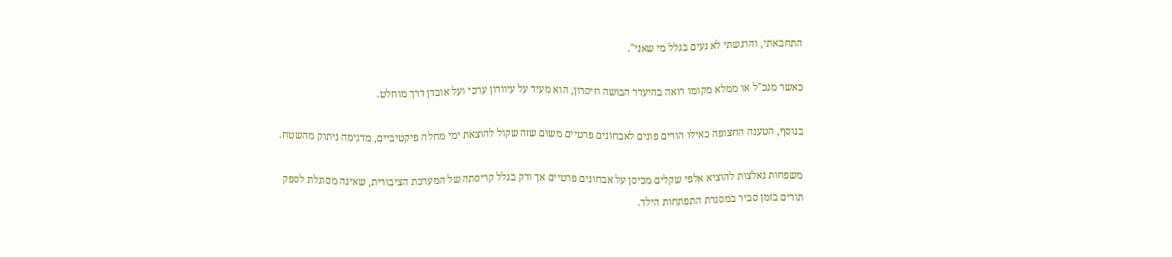התחבאתי, והרגשתי לא נעים בגלל מי שאני".

כאשר מנכ"ל או ממלא מקומו רואה בהיעדר הבושה חיסרון, הוא מעיד על עיוורון ערכי ועל אובדן דרך מוחלט.

בנוסף, הטענה החצופה כאילו הורים פונים לאבחונים פרטיים משום שזה שקול להוצאת ימי מחלה פיקטיביים, מדגימה ניתוק מהשטח.

משפחות נאלצות להוציא אלפי שקלים מכיסן על אבחונים פרטיים אך ורק בגלל קריסתה של המערכת הציבורית, שאינה מסוגלת לספק תורים בזמן סביר במסגרת התפתחות הילד.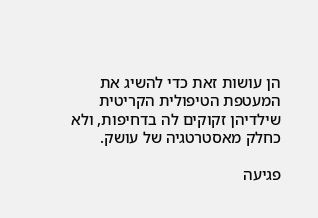הן עושות זאת כדי להשיג את המעטפת הטיפולית הקריטית שילדיהן זקוקים לה בדחיפות, ולא כחלק מאסטרטגיה של עושק.

פגיעה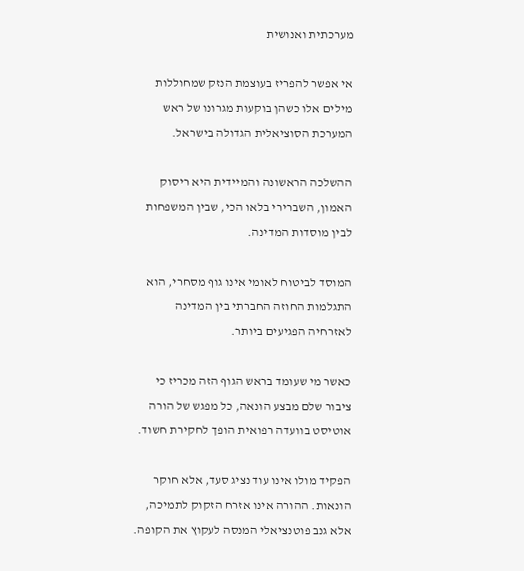מערכתית ואנושית

אי אפשר להפריז בעוצמת הנזק שמחוללות מילים אלו כשהן בוקעות מגרונו של ראש המערכת הסוציאלית הגדולה בישראל.

ההשלכה הראשונה והמיידית היא ריסוק האמון, השברירי בלאו הכי, שבין המשפחות לבין מוסדות המדינה.

המוסד לביטוח לאומי אינו גוף מסחרי, הוא התגלמות החוזה החברתי בין המדינה לאזרחיה הפגיעים ביותר.

כאשר מי שעומד בראש הגוף הזה מכריז כי ציבור שלם מבצע הונאה, כל מפגש של הורה אוטיסט בוועדה רפואית הופך לחקירת חשוד.

הפקיד מולו אינו עוד נציג סעד, אלא חוקר הונאות. ההורה אינו אזרח הזקוק לתמיכה, אלא גנב פוטנציאלי המנסה לעקוץ את הקופה.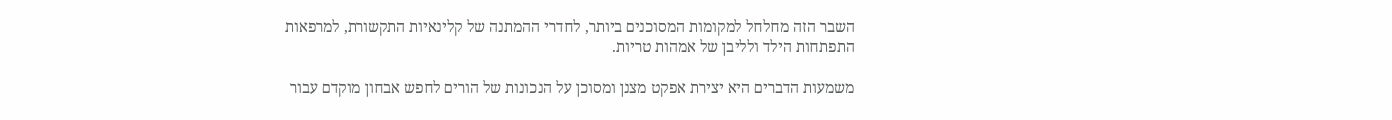השבר הזה מחלחל למקומות המסוכנים ביותר, לחדרי ההמתנה של קלינאיות התקשורת, למרפאות התפתחות הילד ולליבן של אמהות טריות.

משמעות הדברים היא יצירת אפקט מצנן ומסוכן על הנכונות של הורים לחפש אבחון מוקדם עבור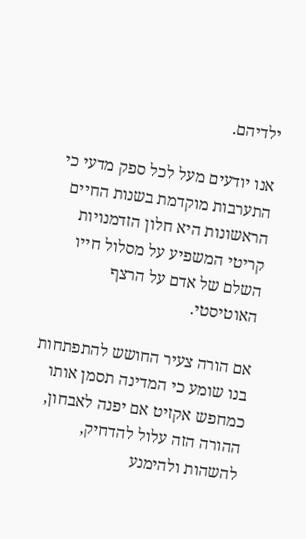ילדיהם.

אנו יודעים מעל לכל ספק מדעי כי התערבות מוקדמת בשנות החיים הראשונות היא חלון הזדמנויות קריטי המשפיע על מסלול חייו השלם של אדם על הרצף האוטיסטי.

אם הורה צעיר החושש להתפתחות בנו שומע כי המדינה תסמן אותו כמחפש אקזיט אם יפנה לאבחון, ההורה הזה עלול להדחיק, להשהות ולהימנע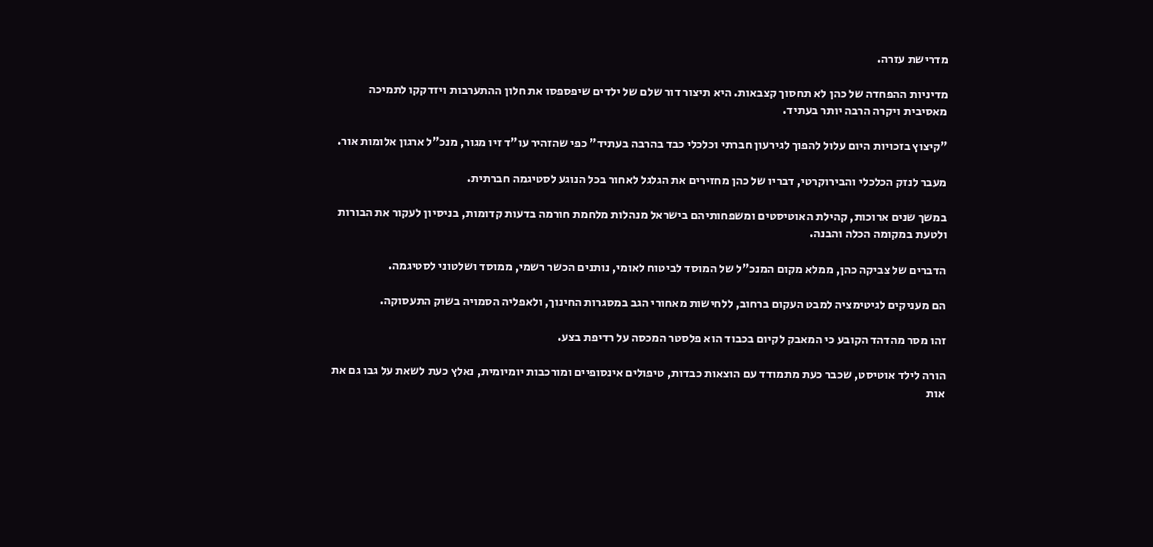מדרישת עזרה.

מדיניות ההפחדה של כהן לא תחסוך קצבאות. היא תיצור דור שלם של ילדים שיפספסו את חלון ההתערבות ויזדקקו לתמיכה מאסיבית ויקרה הרבה יותר בעתיד.

"קיצוץ בזכויות היום עלול להפוך לגירעון חברתי וכלכלי כבד בהרבה בעתיד" כפי שהזהיר עו"ד זיו מגור, מנכ"ל ארגון אלומות אור.

מעבר לנזק הכלכלי והבירוקרטי, דבריו של כהן מחזירים את הגלגל לאחור בכל הנוגע לסטיגמה חברתית.

במשך שנים ארוכות, קהילת האוטיסטים ומשפחותיהם בישראל מנהלות מלחמת חורמה בדעות קדומות, בניסיון לעקור את הבורות ולטעת במקומה הכלה והבנה.

הדברים של צביקה כהן, ממלא מקום המנכ"ל של המוסד לביטוח לאומי, נותנים הכשר רשמי, ממוסד ושלטוני לסטיגמה.

הם מעניקים לגיטימציה למבט העקום ברחוב, ללחישות מאחורי הגב במסגרות החינוך, ולאפליה הסמויה בשוק התעסוקה.

זהו מסר מהדהד הקובע כי המאבק לקיום בכבוד הוא פלסטר המכסה על רדיפת בצע.

הורה לילד אוטיסט, שכבר כעת מתמודד עם הוצאות כבדות, טיפולים אינסופיים ומורכבות יומיומית, נאלץ כעת לשאת על גבו גם את אות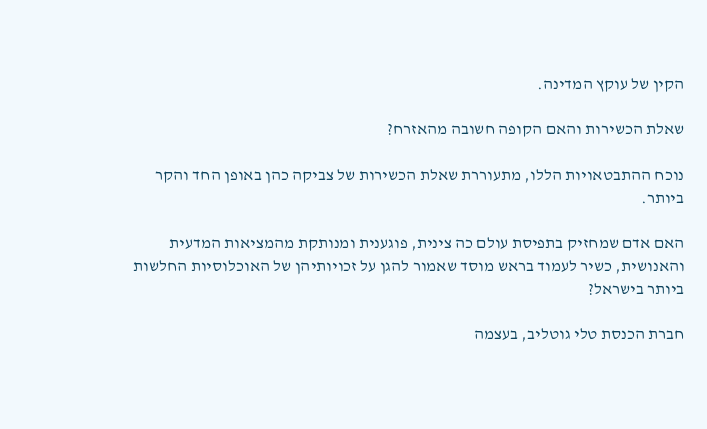הקין של עוקץ המדינה.

שאלת הכשירות והאם הקופה חשובה מהאזרח?

נוכח ההתבטאויות הללו, מתעוררת שאלת הכשירות של צביקה כהן באופן החד והקר ביותר.

האם אדם שמחזיק בתפיסת עולם כה צינית, פוגענית ומנותקת מהמציאות המדעית והאנושית, כשיר לעמוד בראש מוסד שאמור להגן על זכויותיהן של האוכלוסיות החלשות ביותר בישראל?

חברת הכנסת טלי גוטליב, בעצמה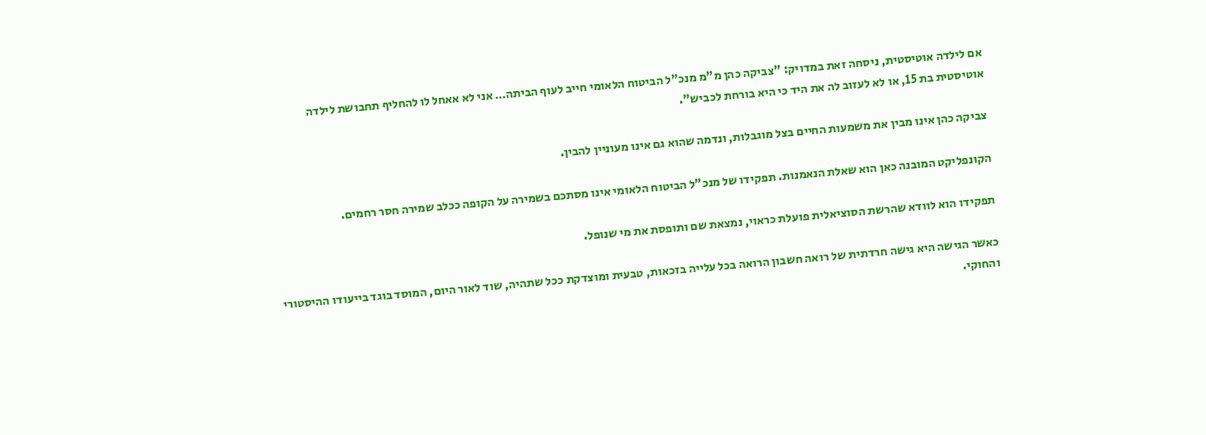אם לילדה אוטיסטית, ניסחה זאת במדויק: "צביקה כהן מ"מ מנכ"ל הביטוח הלאומי חייב לעוף הביתה… אני לא אאחל לו להחליף תחבושת לילדה אוטיסטית בת 15, או לא לעזוב לה את היד כי היא בורחת לכביש".

צביקה כהן אינו מבין את משמעות החיים בצל מוגבלות, ונדמה שהוא גם אינו מעוניין להבין.

הקונפליקט המובנה כאן הוא שאלת הנאמנות. תפקידו של מנכ"ל הביטוח הלאומי אינו מסתכם בשמירה על הקופה ככלב שמירה חסר רחמים.

תפקידו הוא לוודא שהרשת הסוציאלית פועלת כראוי, נמצאת שם ותופסת את מי שנופל.

כאשר הגישה היא גישה חרדתית של רואה חשבון הרואה בכל עלייה בזכאות, טבעית ומוצדקת ככל שתהיה, שוד לאור היום, המוסד בוגד בייעודו ההיסטורי והחוקי.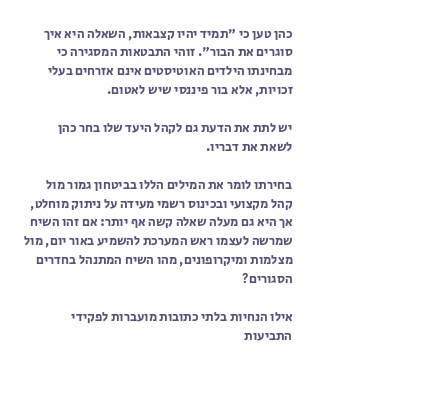כהן טען כי "תמיד יהיו קצבאות, השאלה היא איך סוגרים את הבור". זוהי התבטאות המסגירה כי מבחינתו הילדים האוטיסטים אינם אזרחים בעלי זכויות, אלא בור פיננסי שיש לאטום.

יש לתת את הדעת גם לקהל היעד שלו בחר כהן לשאת את דבריו.

בחירתו לומר את המילים הללו בביטחון גמור מול קהל מקצועי ובכינוס רשמי מעידה על ניתוק מוחלט, אך היא גם מעלה שאלה קשה אף יותר: אם זהו השיח שמרשה לעצמו ראש המערכת להשמיע באור יום, מול מצלמות ומיקרופונים, מהו השיח המתנהל בחדרים הסגורים?

אילו הנחיות בלתי כתובות מועברות לפקידי התביעות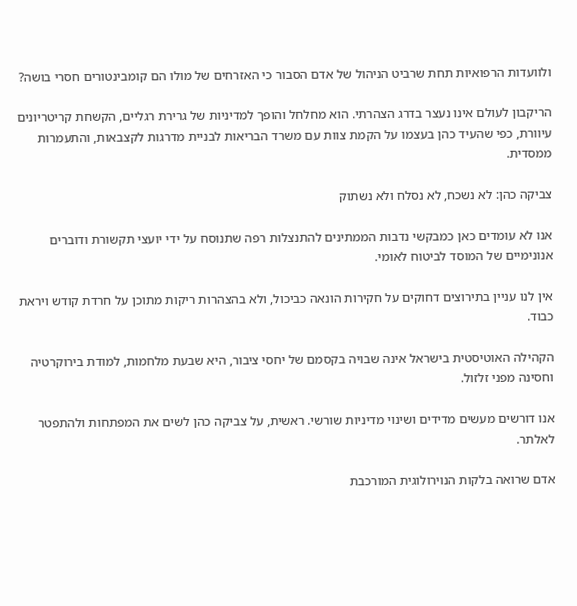ולוועדות הרפואיות תחת שרביט הניהול של אדם הסבור כי האזרחים של מולו הם קומבינטורים חסרי בושה?

הריקבון לעולם אינו נעצר בדרג הצהרתי. הוא מחלחל והופך למדיניות של גרירת רגליים, הקשחת קריטריונים עיוורת, כפי שהעיד כהן בעצמו על הקמת צוות עם משרד הבריאות לבניית מדרגות לקצבאות, והתעמרות ממסדית.

צביקה כהן: לא נשכח, לא נסלח ולא נשתוק

אנו לא עומדים כאן כמבקשי נדבות הממתינים להתנצלות רפה שתנוסח על ידי יועצי תקשורת ודוברים אנונימיים של המוסד לביטוח לאומי.

אין לנו עניין בתירוצים דחוקים על חקירות הונאה כביכול, ולא בהצהרות ריקות מתוכן על חרדת קודש ויראת כבוד.

הקהילה האוטיסטית בישראל אינה שבויה בקסמם של יחסי ציבור, היא שבעת מלחמות, למודת בירוקרטיה וחסינה מפני זלזול.

אנו דורשים מעשים מדידים ושינוי מדיניות שורשי. ראשית, על צביקה כהן לשים את המפתחות ולהתפטר לאלתר.

אדם שרואה בלקות הנוירולוגית המורכבת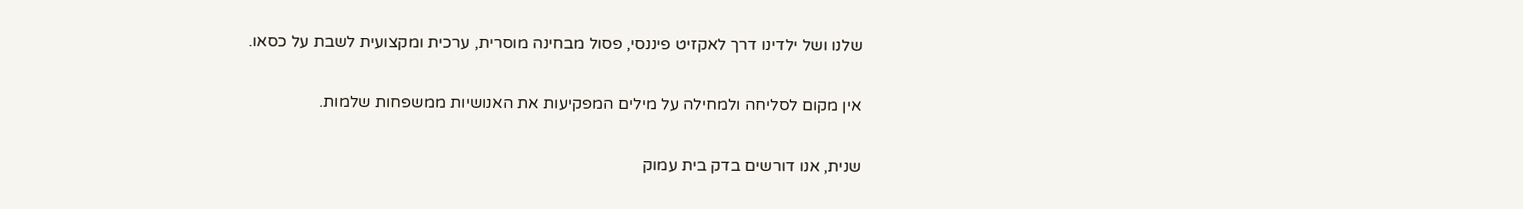שלנו ושל ילדינו דרך לאקזיט פיננסי, פסול מבחינה מוסרית, ערכית ומקצועית לשבת על כסאו.

אין מקום לסליחה ולמחילה על מילים המפקיעות את האנושיות ממשפחות שלמות.

שנית, אנו דורשים בדק בית עמוק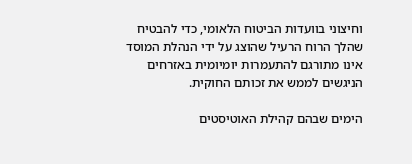וחיצוני בוועדות הביטוח הלאומי, כדי להבטיח שהלך הרוח הרעיל שהוצג על ידי הנהלת המוסד אינו מתורגם להתעמרות יומיומית באזרחים הניגשים לממש את זכותם החוקית.

הימים שבהם קהילת האוטיסטים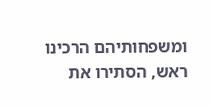ומשפחותיהם הרכינו ראש, הסתירו את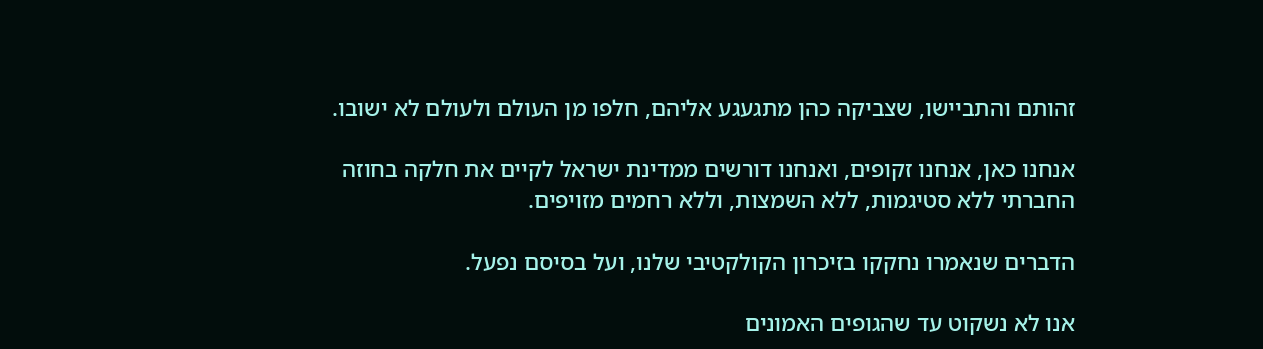זהותם והתביישו, שצביקה כהן מתגעגע אליהם, חלפו מן העולם ולעולם לא ישובו.

אנחנו כאן, אנחנו זקופים, ואנחנו דורשים ממדינת ישראל לקיים את חלקה בחוזה החברתי ללא סטיגמות, ללא השמצות, וללא רחמים מזויפים.

הדברים שנאמרו נחקקו בזיכרון הקולקטיבי שלנו, ועל בסיסם נפעל.

אנו לא נשקוט עד שהגופים האמונים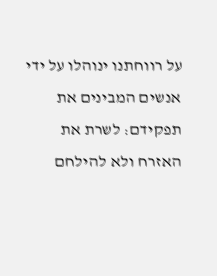על רווחתנו ינוהלו על ידי אנשים המבינים את תפקידם: לשרת את האזרח ולא להילחם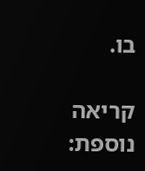בו.

קריאה נוספת: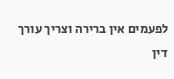לפעמים אין ברירה וצריך עורך דין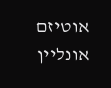אוטיזם אונליין